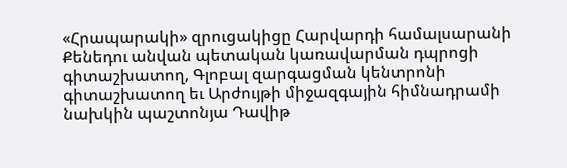«Հրապարակի» զրուցակիցը Հարվարդի համալսարանի Քենեդու անվան պետական կառավարման դպրոցի գիտաշխատող, Գլոբալ զարգացման կենտրոնի գիտաշխատող եւ Արժույթի միջազգային հիմնադրամի նախկին պաշտոնյա Դավիթ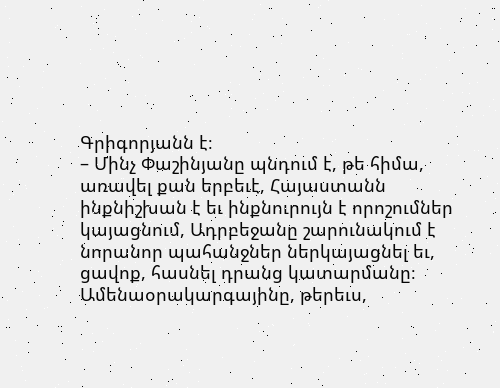Գրիգորյանն է։
– Մինչ Փաշինյանը պնդում է, թե հիմա, առավել քան երբեւէ, Հայաստանն ինքնիշխան է եւ ինքնուրույն է որոշումներ կայացնում, Ադրբեջանը շարունակում է նորանոր պահանջներ ներկայացնել եւ, ցավոք, հասնել դրանց կատարմանը։ Ամենաօրակարգայինը, թերեւս,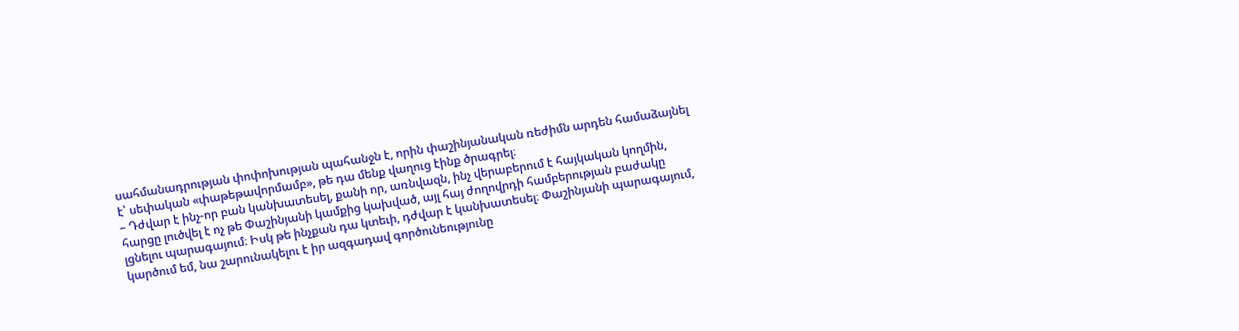սահմանադրության փոփոխության պահանջն է, որին փաշինյանական ռեժիմն արդեն համաձայնել է՝ սեփական «փաթեթավորմամբ», թե դա մենք վաղուց էինք ծրագրել։
– Դժվար է ինչ-որ բան կանխատեսել, քանի որ, առնվազն, ինչ վերաբերում է հայկական կողմին, հարցը լուծվել է ոչ թե Փաշինյանի կամքից կախված, այլ հայ ժողովրդի համբերության բաժակը լցնելու պարագայում։ Իսկ թե ինչքան դա կտեւի, դժվար է կանխատեսել։ Փաշինյանի պարագայում, կարծում եմ, նա շարունակելու է իր ազգադավ գործունեությունը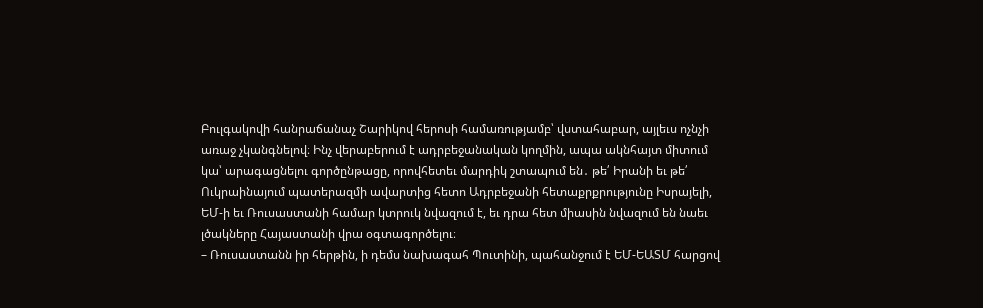Բուլգակովի հանրաճանաչ Շարիկով հերոսի համառությամբ՝ վստահաբար, այլեւս ոչնչի առաջ չկանգնելով։ Ինչ վերաբերում է ադրբեջանական կողմին, ապա ակնհայտ միտում կա՝ արագացնելու գործընթացը, որովհետեւ մարդիկ շտապում են․ թե՛ Իրանի եւ թե՛ Ուկրաինայում պատերազմի ավարտից հետո Ադրբեջանի հետաքրքրությունը Իսրայելի, ԵՄ-ի եւ Ռուսաստանի համար կտրուկ նվազում է, եւ դրա հետ միասին նվազում են նաեւ լծակները Հայաստանի վրա օգտագործելու։
– Ռուսաստանն իր հերթին, ի դեմս նախագահ Պուտինի, պահանջում է ԵՄ-ԵԱՏՄ հարցով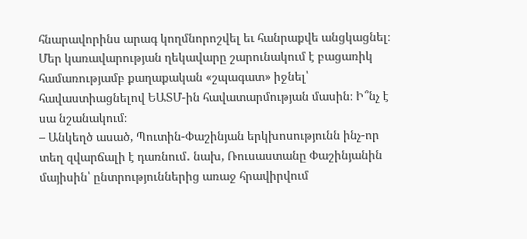հնարավորինս արագ կողմնորոշվել եւ հանրաքվե անցկացնել։ Մեր կառավարության ղեկավարը շարունակում է բացառիկ համառությամբ քաղաքական «շպագատ» իջնել՝ հավաստիացնելով ԵԱՏՄ-ին հավատարմության մասին։ Ի՞նչ է սա նշանակում։
– Անկեղծ ասած, Պուտին-Փաշինյան երկխոսությունն ինչ-որ տեղ զվարճալի է դառնում․ նախ, Ռուսաստանը Փաշինյանին մայիսին՝ ընտրություններից առաջ հրավիրվում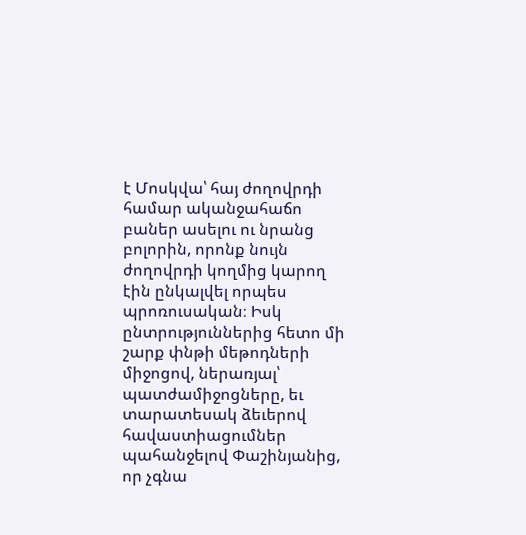է Մոսկվա՝ հայ ժողովրդի համար ականջահաճո բաներ ասելու ու նրանց բոլորին, որոնք նույն ժողովրդի կողմից կարող էին ընկալվել որպես պրոռուսական։ Իսկ ընտրություններից հետո մի շարք փնթի մեթոդների միջոցով, ներառյալ՝ պատժամիջոցները, եւ տարատեսակ ձեւերով հավաստիացումներ պահանջելով Փաշինյանից, որ չգնա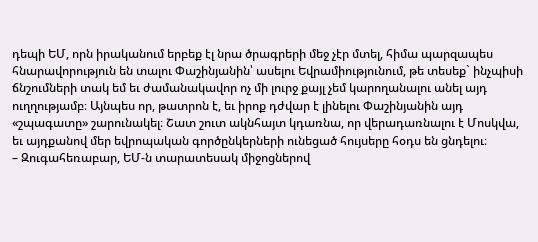դեպի ԵՄ, որն իրականում երբեք էլ նրա ծրագրերի մեջ չէր մտել, հիմա պարզապես հնարավորություն են տալու Փաշինյանին՝ ասելու Եվրամիությունում, թե տեսեք` ինչպիսի ճնշումների տակ եմ եւ ժամանակավոր ոչ մի լուրջ քայլ չեմ կարողանալու անել այդ ուղղությամբ։ Այնպես որ, թատրոն է, եւ իրոք դժվար է լինելու Փաշինյանին այդ «շպագատը» շարունակել։ Շատ շուտ ակնհայտ կդառնա, որ վերադառնալու է Մոսկվա, եւ այդքանով մեր եվրոպական գործընկերների ունեցած հույսերը հօդս են ցնդելու։
– Զուգահեռաբար, ԵՄ-ն տարատեսակ միջոցներով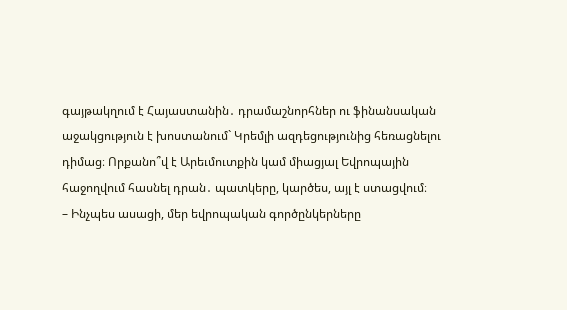գայթակղում է Հայաստանին․ դրամաշնորհներ ու ֆինանսական աջակցություն է խոստանում` Կրեմլի ազդեցությունից հեռացնելու դիմաց։ Որքանո՞վ է Արեւմուտքին կամ միացյալ Եվրոպային հաջողվում հասնել դրան․ պատկերը, կարծես, այլ է ստացվում։
– Ինչպես ասացի, մեր եվրոպական գործընկերները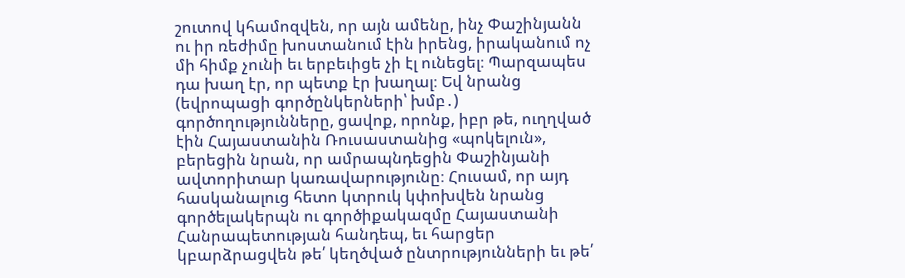շուտով կհամոզվեն, որ այն ամենը, ինչ Փաշինյանն ու իր ռեժիմը խոստանում էին իրենց, իրականում ոչ մի հիմք չունի եւ երբեւիցե չի էլ ունեցել։ Պարզապես դա խաղ էր, որ պետք էր խաղալ։ Եվ նրանց (եվրոպացի գործընկերների՝ խմբ․) գործողությունները, ցավոք, որոնք, իբր թե, ուղղված էին Հայաստանին Ռուսաստանից «պոկելուն», բերեցին նրան, որ ամրապնդեցին Փաշինյանի ավտորիտար կառավարությունը։ Հուսամ, որ այդ հասկանալուց հետո կտրուկ կփոխվեն նրանց գործելակերպն ու գործիքակազմը Հայաստանի Հանրապետության հանդեպ, եւ հարցեր կբարձրացվեն թե՛ կեղծված ընտրությունների եւ թե՛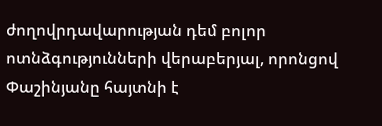ժողովրդավարության դեմ բոլոր ոտնձգությունների վերաբերյալ, որոնցով Փաշինյանը հայտնի է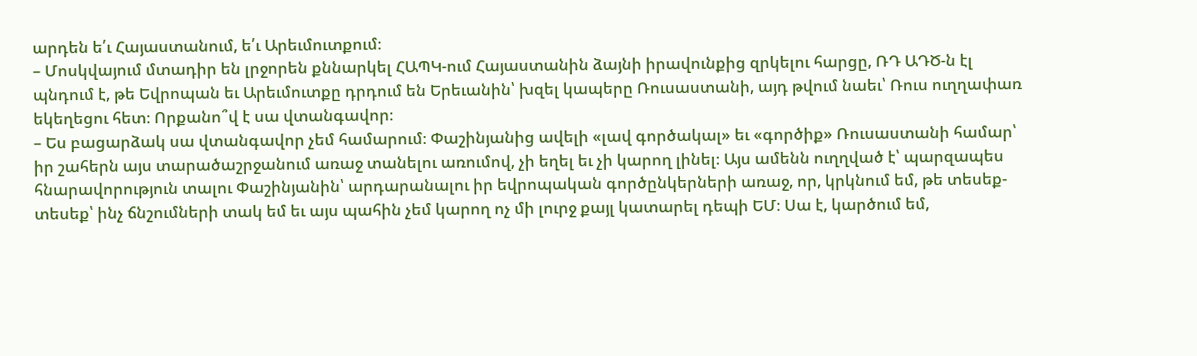արդեն ե՛ւ Հայաստանում, ե՛ւ Արեւմուտքում։
– Մոսկվայում մտադիր են լրջորեն քննարկել ՀԱՊԿ-ում Հայաստանին ձայնի իրավունքից զրկելու հարցը, ՌԴ ԱԴԾ-ն էլ պնդում է, թե Եվրոպան եւ Արեւմուտքը դրդում են Երեւանին՝ խզել կապերը Ռուսաստանի, այդ թվում նաեւ՝ Ռուս ուղղափառ եկեղեցու հետ։ Որքանո՞վ է սա վտանգավոր։
– Ես բացարձակ սա վտանգավոր չեմ համարում։ Փաշինյանից ավելի «լավ գործակալ» եւ «գործիք» Ռուսաստանի համար՝ իր շահերն այս տարածաշրջանում առաջ տանելու առումով, չի եղել եւ չի կարող լինել։ Այս ամենն ուղղված է՝ պարզապես հնարավորություն տալու Փաշինյանին՝ արդարանալու իր եվրոպական գործընկերների առաջ, որ, կրկնում եմ, թե տեսեք-տեսեք՝ ինչ ճնշումների տակ եմ եւ այս պահին չեմ կարող ոչ մի լուրջ քայլ կատարել դեպի ԵՄ։ Սա է, կարծում եմ,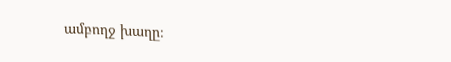ամբողջ խաղը։